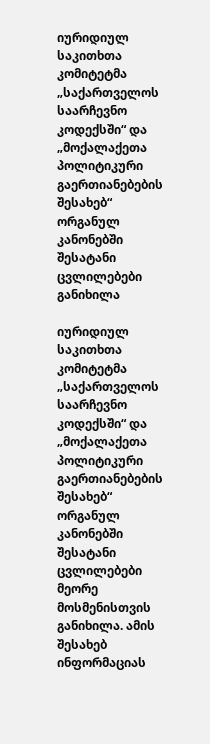იურიდიულ საკითხთა კომიტეტმა „საქართველოს საარჩევნო კოდექსში“ და „მოქალაქეთა პოლიტიკური გაერთიანებების შესახებ“ ორგანულ კანონებში შესატანი ცვლილებები განიხილა

იურიდიულ საკითხთა კომიტეტმა „საქართველოს საარჩევნო კოდექსში“ და „მოქალაქეთა პოლიტიკური გაერთიანებების შესახებ“ ორგანულ კანონებში შესატანი ცვლილებები მეორე მოსმენისთვის განიხილა. ამის შესახებ ინფორმაციას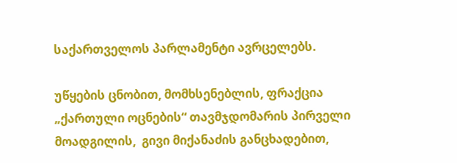საქართველოს პარლამენტი ავრცელებს.

უწყების ცნობით, მომხსენებლის, ფრაქცია „ქართული ოცნების“ თავმჯდომარის პირველი მოადგილის,  გივი მიქანაძის განცხადებით,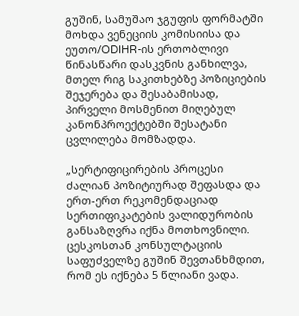გუშინ, სამუშაო ჯგუფის ფორმატში მოხდა ვენეციის კომისიისა და ეუთო/ODIHR-ის ერთობლივი წინასწარი დასკვნის განხილვა, მთელ რიგ საკითხებზე პოზიციების შეჯერება და შესაბამისად, პირველი მოსმენით მიღებულ კანონპროექტებში შესატანი ცვლილება მომზადდა.

„სერტიფიცირების პროცესი ძალიან პოზიტიურად შეფასდა და ერთ-ერთ რეკომენდაციად სერთიფიკატების ვალიდურობის განსაზღვრა იქნა მოთხოვნილი. ცესკოსთან კონსულტაციის საფუძველზე გუშინ შევთანხმდით, რომ ეს იქნება 5 წლიანი ვადა.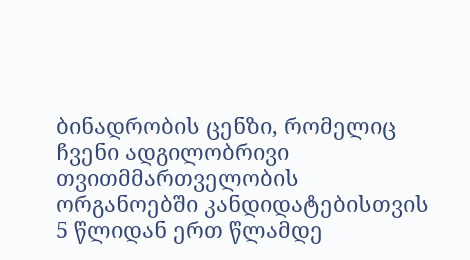ბინადრობის ცენზი, რომელიც ჩვენი ადგილობრივი თვითმმართველობის ორგანოებში კანდიდატებისთვის 5 წლიდან ერთ წლამდე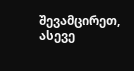შევამცირეთ, ასევე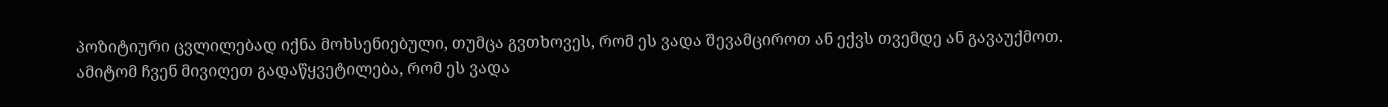პოზიტიური ცვლილებად იქნა მოხსენიებული, თუმცა გვთხოვეს, რომ ეს ვადა შევამციროთ ან ექვს თვემდე ან გავაუქმოთ. ამიტომ ჩვენ მივიღეთ გადაწყვეტილება, რომ ეს ვადა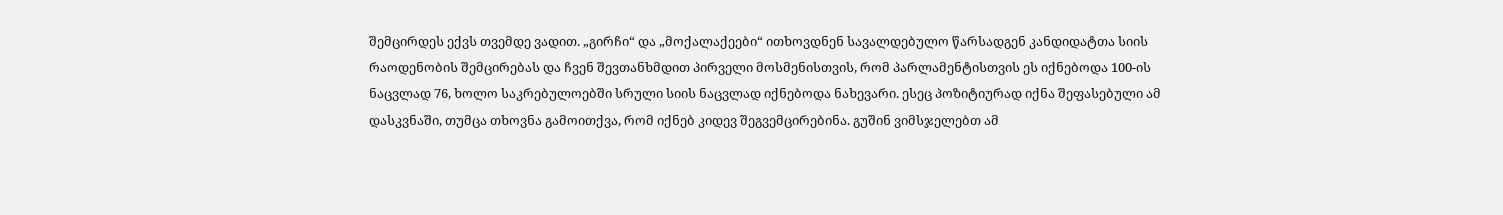შემცირდეს ექვს თვემდე ვადით. „გირჩი“ და „მოქალაქეები“ ითხოვდნენ სავალდებულო წარსადგენ კანდიდატთა სიის რაოდენობის შემცირებას და ჩვენ შევთანხმდით პირველი მოსმენისთვის, რომ პარლამენტისთვის ეს იქნებოდა 100-ის ნაცვლად 76, ხოლო საკრებულოებში სრული სიის ნაცვლად იქნებოდა ნახევარი. ესეც პოზიტიურად იქნა შეფასებული ამ დასკვნაში, თუმცა თხოვნა გამოითქვა, რომ იქნებ კიდევ შეგვემცირებინა. გუშინ ვიმსჯელებთ ამ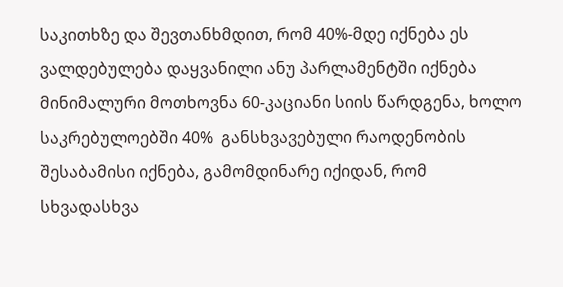საკითხზე და შევთანხმდით, რომ 40%-მდე იქნება ეს ვალდებულება დაყვანილი ანუ პარლამენტში იქნება მინიმალური მოთხოვნა 60-კაციანი სიის წარდგენა, ხოლო საკრებულოებში 40%  განსხვავებული რაოდენობის შესაბამისი იქნება, გამომდინარე იქიდან, რომ სხვადასხვა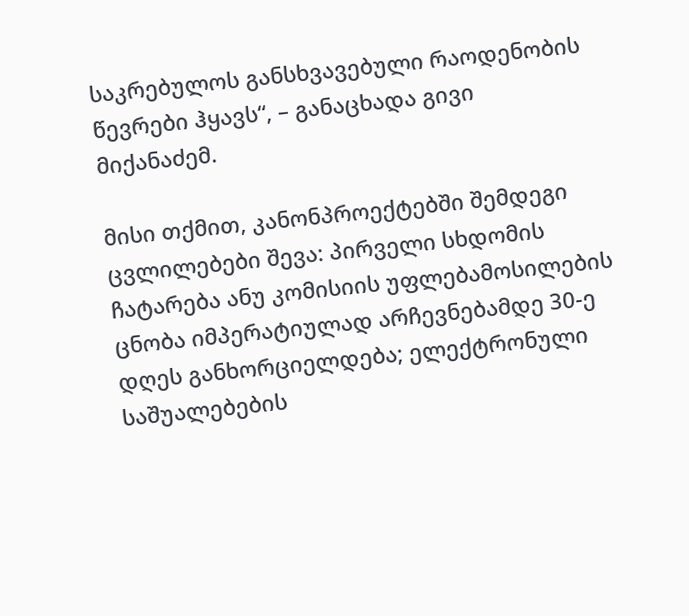საკრებულოს განსხვავებული რაოდენობის წევრები ჰყავს“, – განაცხადა გივი მიქანაძემ.

მისი თქმით, კანონპროექტებში შემდეგი ცვლილებები შევა: პირველი სხდომის ჩატარება ანუ კომისიის უფლებამოსილების ცნობა იმპერატიულად არჩევნებამდე 30-ე დღეს განხორციელდება; ელექტრონული საშუალებების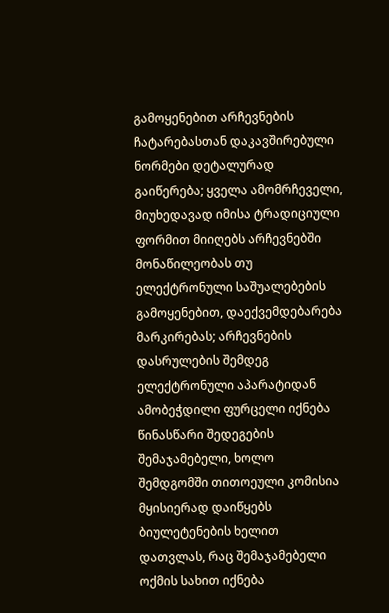გამოყენებით არჩევნების ჩატარებასთან დაკავშირებული ნორმები დეტალურად გაიწერება; ყველა ამომრჩეველი, მიუხედავად იმისა ტრადიციული ფორმით მიიღებს არჩევნებში მონაწილეობას თუ ელექტრონული საშუალებების გამოყენებით, დაექვემდებარება მარკირებას; არჩევნების დასრულების შემდეგ ელექტრონული აპარატიდან ამობეჭდილი ფურცელი იქნება წინასწარი შედეგების შემაჯამებელი, ხოლო შემდგომში თითოეული კომისია მყისიერად დაიწყებს ბიულეტენების ხელით დათვლას, რაც შემაჯამებელი ოქმის სახით იქნება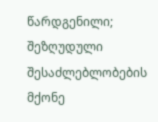წარდგენილი; შეზღუდული შესაძლებლობების მქონე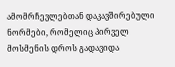ამომრჩევლებთან დაკავშირებული ნორმები, რომელიც პირველ მოსმენის დროს გადავიდა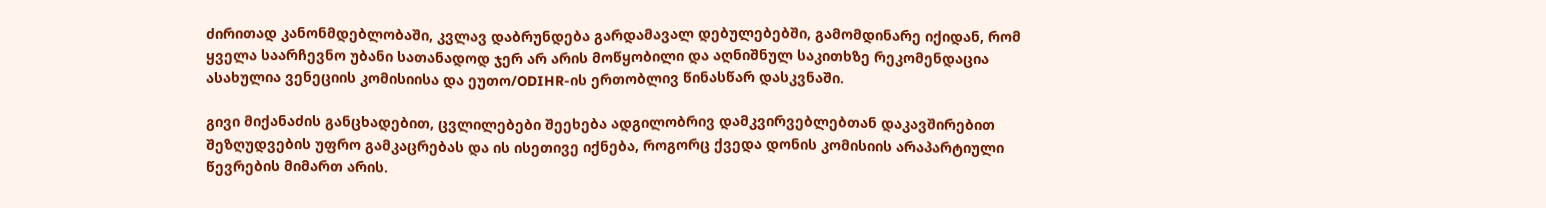ძირითად კანონმდებლობაში, კვლავ დაბრუნდება გარდამავალ დებულებებში, გამომდინარე იქიდან, რომ ყველა საარჩევნო უბანი სათანადოდ ჯერ არ არის მოწყობილი და აღნიშნულ საკითხზე რეკომენდაცია ასახულია ვენეციის კომისიისა და ეუთო/ODIHR-ის ერთობლივ წინასწარ დასკვნაში.

გივი მიქანაძის განცხადებით, ცვლილებები შეეხება ადგილობრივ დამკვირვებლებთან დაკავშირებით შეზღუდვების უფრო გამკაცრებას და ის ისეთივე იქნება, როგორც ქვედა დონის კომისიის არაპარტიული წევრების მიმართ არის.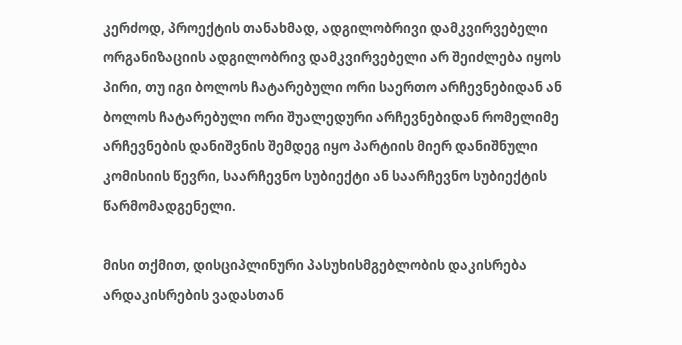კერძოდ, პროექტის თანახმად, ადგილობრივი დამკვირვებელი ორგანიზაციის ადგილობრივ დამკვირვებელი არ შეიძლება იყოს პირი, თუ იგი ბოლოს ჩატარებული ორი საერთო არჩევნებიდან ან ბოლოს ჩატარებული ორი შუალედური არჩევნებიდან რომელიმე არჩევნების დანიშვნის შემდეგ იყო პარტიის მიერ დანიშნული კომისიის წევრი, საარჩევნო სუბიექტი ან საარჩევნო სუბიექტის წარმომადგენელი.

მისი თქმით, დისციპლინური პასუხისმგებლობის დაკისრება არდაკისრების ვადასთან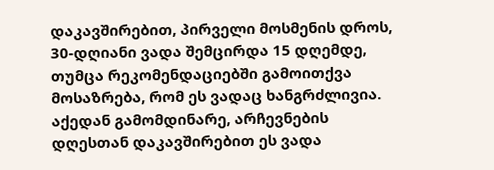დაკავშირებით, პირველი მოსმენის დროს, 30-დღიანი ვადა შემცირდა 15 დღემდე, თუმცა რეკომენდაციებში გამოითქვა მოსაზრება, რომ ეს ვადაც ხანგრძლივია. აქედან გამომდინარე, არჩევნების დღესთან დაკავშირებით ეს ვადა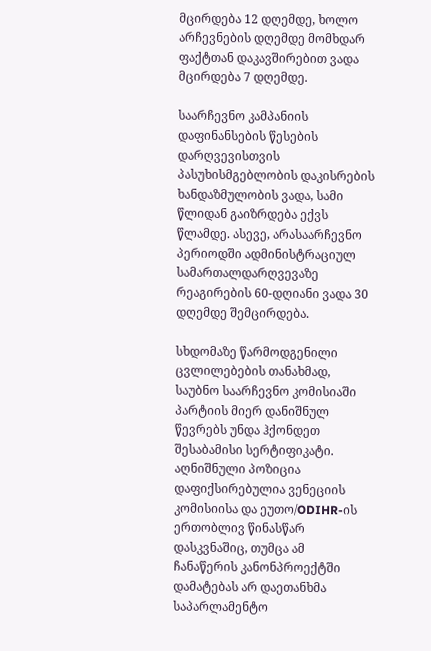მცირდება 12 დღემდე, ხოლო არჩევნების დღემდე მომხდარ ფაქტთან დაკავშირებით ვადა მცირდება 7 დღემდე.

საარჩევნო კამპანიის დაფინანსების წესების დარღვევისთვის პასუხისმგებლობის დაკისრების ხანდაზმულობის ვადა, სამი წლიდან გაიზრდება ექვს წლამდე. ასევე, არასაარჩევნო პერიოდში ადმინისტრაციულ სამართალდარღვევაზე რეაგირების 60-დღიანი ვადა 30 დღემდე შემცირდება.

სხდომაზე წარმოდგენილი ცვლილებების თანახმად, საუბნო საარჩევნო კომისიაში პარტიის მიერ დანიშნულ წევრებს უნდა ჰქონდეთ შესაბამისი სერტიფიკატი. აღნიშნული პოზიცია დაფიქსირებულია ვენეციის კომისიისა და ეუთო/ODIHR-ის ერთობლივ წინასწარ დასკვნაშიც, თუმცა ამ ჩანაწერის კანონპროექტში დამატებას არ დაეთანხმა საპარლამენტო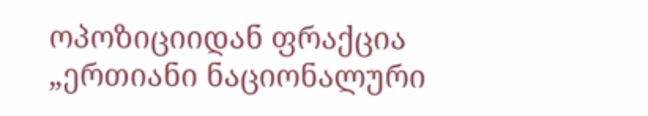ოპოზიციიდან ფრაქცია „ერთიანი ნაციონალური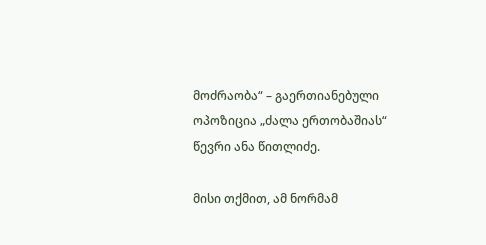მოძრაობა“ – გაერთიანებული ოპოზიცია „ძალა ერთობაშიას“ წევრი ანა წითლიძე.

მისი თქმით, ამ ნორმამ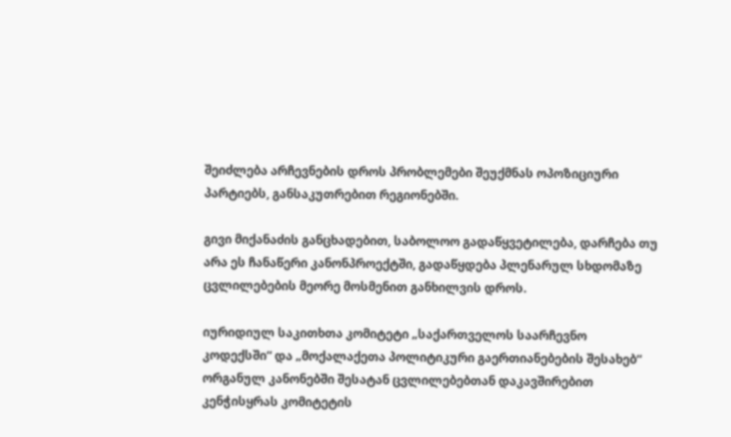შეიძლება არჩევნების დროს პრობლემები შეუქმნას ოპოზიციური პარტიებს, განსაკუთრებით რეგიონებში.

გივი მიქანაძის განცხადებით, საბოლოო გადაწყვეტილება, დარჩება თუ არა ეს ჩანაწერი კანონპროექტში, გადაწყდება პლენარულ სხდომაზე ცვლილებების მეორე მოსმენით განხილვის დროს.

იურიდიულ საკითხთა კომიტეტი „საქართველოს საარჩევნო კოდექსში“ და „მოქალაქეთა პოლიტიკური გაერთიანებების შესახებ“ ორგანულ კანონებში შესატან ცვლილებებთან დაკავშირებით კენჭისყრას კომიტეტის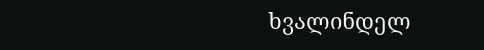ხვალინდელ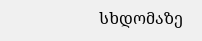სხდომაზე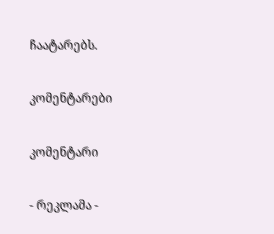ჩაატარებს.

კომენტარები

კომენტარი

- რეკლამა -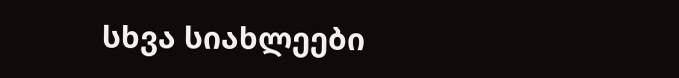სხვა სიახლეები